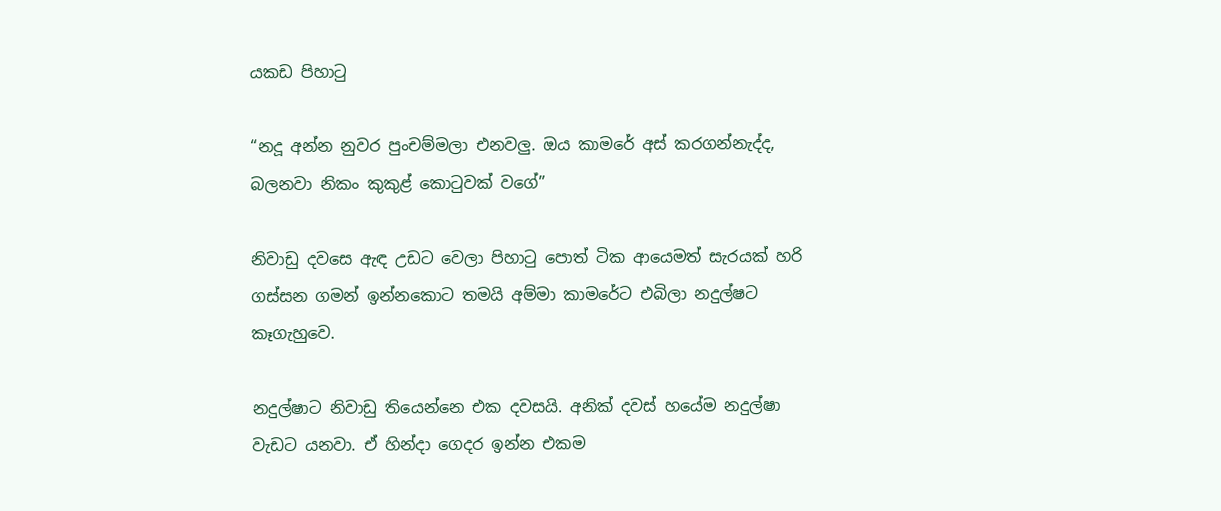යකඩ පිහාටු

“නදූ අන්න නුවර පුංචම්මලා එනවලු. ඔය කාමරේ අස් කරගන්නැද්ද, බලනවා නිකං කුකුළ් කොටුවක් වගේ”

නිවාඩු දවසෙ ඇඳ උඩට වෙලා පිහාටු පොත් ටික ආයෙමත් සැරයක් හරි ගස්සන ගමන් ඉන්නකොට තමයි අම්මා කාමරේට එබිලා නදුල්ෂට කෑගැහුවෙ.

නදුල්ෂාට නිවාඩු තියෙන්නෙ එක දවසයි. අනික් දවස් හයේම නදුල්ෂා වැඩට යනවා. ඒ හින්දා ගෙදර ඉන්න එකම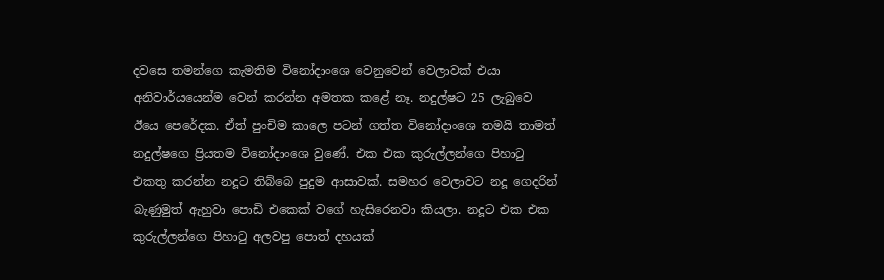දවසෙ තමන්ගෙ කැමතිම විනෝදාංශෙ වෙනුවෙන් වෙලාවක් එයා අනිවාර්යයෙන්ම වෙන් කරන්න අමතක කළේ නෑ. නදුල්ෂට 25 ලැබුවෙ ඊයෙ පෙරේදක. ඒත් පුංචිම කාලෙ පටන් ගත්ත විනෝදාංශෙ තමයි තාමත් නදුල්ෂගෙ ප්‍රියතම විනෝදාංශෙ වුණේ. එක එක කුරුල්ලන්ගෙ පිහාටු එකතු කරන්න නදූට තිබ්බෙ පුදුම ආසාවක්. සමහර වෙලාවට නදූ ගෙදරින් බැණුමුත් ඇහුවා පොඩි එකෙක් වගේ හැසිරෙනවා කියලා. නදූට එක එක කුරුල්ලන්ගෙ පිහාටු අලවපු පොත් දහයක්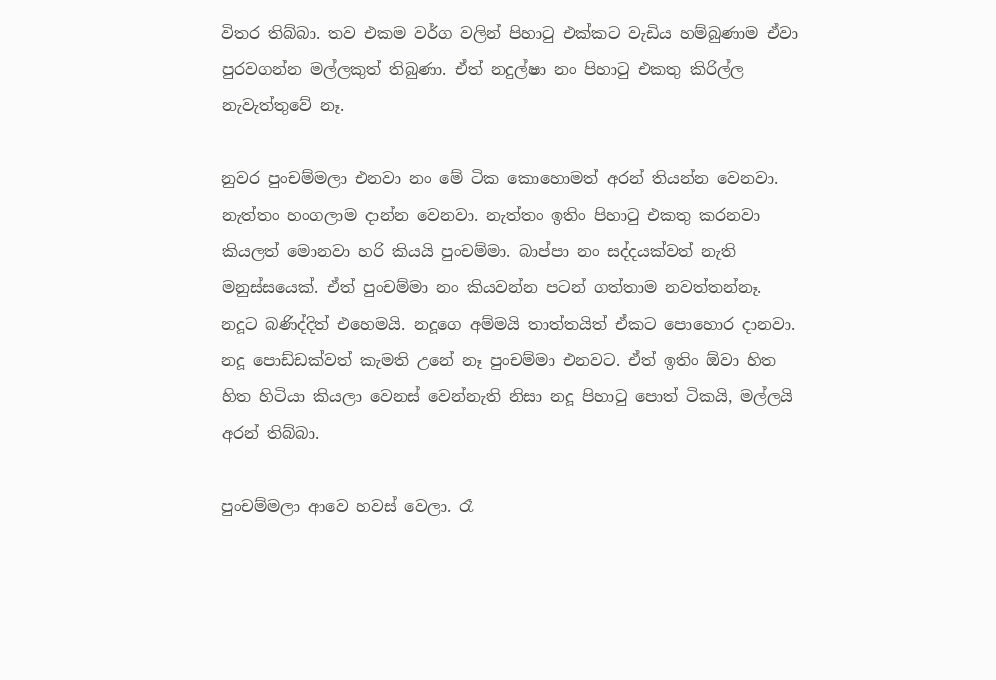විතර තිබ්බා. තව එකම වර්ග වලින් පිහාටු එක්කට වැඩිය හම්බුණාම ඒවා පුරවගන්න මල්ලකුත් තිබුණා. ඒත් නදුල්ෂා නං පිහාටු එකතු කිරිල්ල නැවැත්තුවේ නෑ.

නුවර පුංචම්මලා එනවා නං මේ ටික කොහොමත් අරන් තියන්න වෙනවා. නැත්තං හංගලාම දාන්න වෙනවා. නැත්තං ඉතිං පිහාටු එකතු කරනවා කියලත් මොනවා හරි කියයි පුංචම්මා. බාප්පා නං සද්දයක්වත් නැති මනුස්සයෙක්. ඒත් පුංචම්මා නං කියවන්න පටන් ගත්තාම නවත්තන්නෑ. නදූට බණිද්දිත් එහෙමයි. නදූගෙ අම්මයි තාත්තයිත් ඒකට පොහොර දානවා. නදූ පොඩ්ඩක්වත් කැමති උනේ නෑ පුංචම්මා එනවට. ඒත් ඉතිං ඕවා හිත හිත හිටියා කියලා වෙනස් වෙන්නැති නිසා නදූ පිහාටු පොත් ටිකයි, මල්ලයි අරන් තිබ්බා.

පුංචම්මලා ආවෙ හවස් වෙලා. රෑ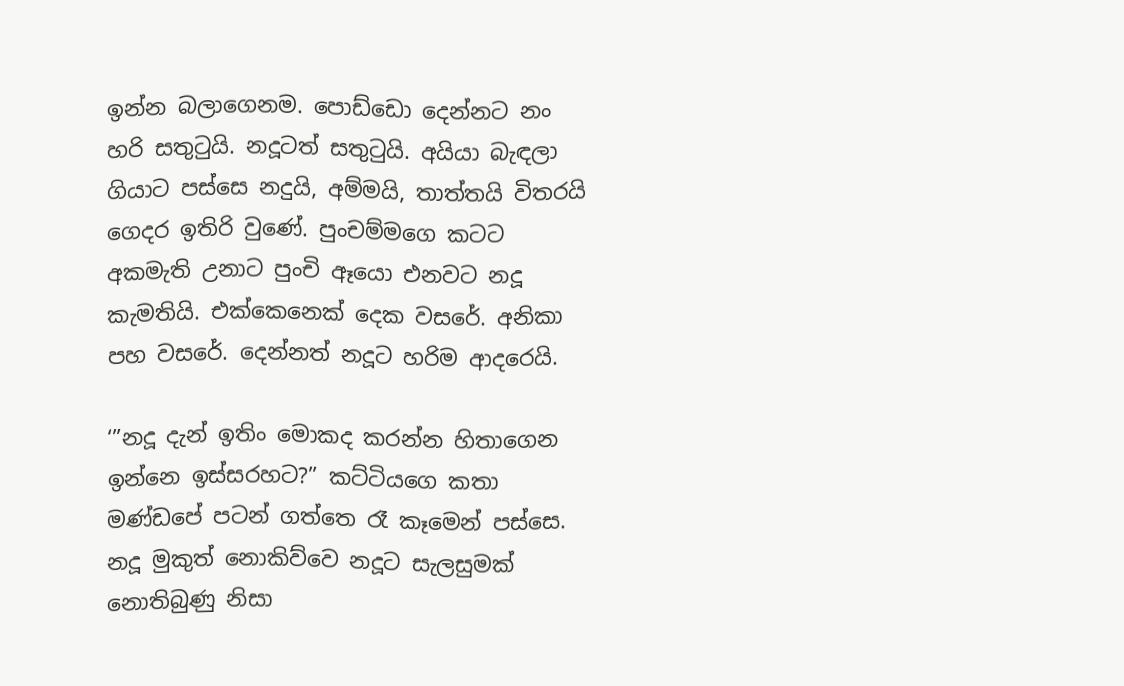ඉන්න බලාගෙනම. පොඩ්ඩො දෙන්නට නං හරි සතුටුයි. නදූටත් සතුටුයි. අයියා බැඳලා ගියාට පස්සෙ නදුයි, අම්මයි, තාත්තයි විතරයි ගෙදර ඉතිරි වුණේ. පුංචම්මගෙ කටට අකමැති උනාට පුංචි ඈයො එනවට නදූ කැමතියි. එක්කෙනෙක් දෙක වසරේ. අනිකා පහ වසරේ. දෙන්නත් නදූට හරිම ආදරෙයි.

‘”නදූ දැන් ඉතිං මොකද කරන්න හිතාගෙන ඉන්නෙ ඉස්සරහට?” කට්ටියගෙ කතා මණ්ඩපේ පටන් ගත්තෙ රෑ කෑමෙන් පස්සෙ. නදූ මුකුත් නොකිව්වෙ නදූට සැලසුමක් නොතිබුණු නිසා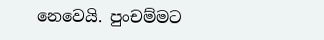නෙවෙයි. පුංචම්මට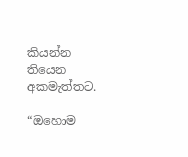කියන්න තියෙන අකමැත්තට.

“ඔහොම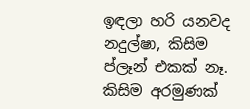ඉඳලා හරි යනවද නදුල්ෂා, කිසිම ප්ලෑන් එකක් නෑ. කිසිම අරමුණක්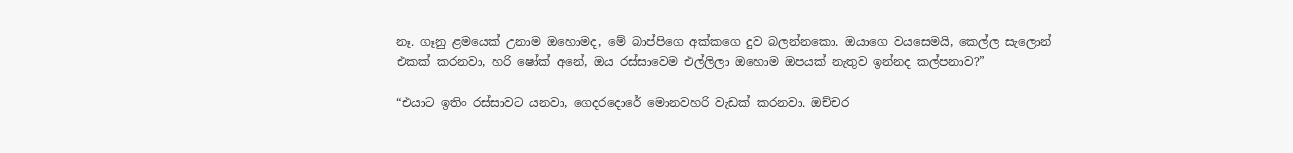නෑ. ගෑනු ළමයෙක් උනාම ඔහොමද, මේ බාප්පිගෙ අක්කගෙ දුව බලන්නකො. ඔයාගෙ වයසෙමයි, කෙල්ල සැලොන් එකක් කරනවා, හරි ෂෝක් අනේ, ඔය රස්සාවෙම එල්ලිලා ඔහොම ඔපයක් නැතුව ඉන්නද කල්පනාව?”

“එයාට ඉතිං රස්සාවට යනවා, ගෙදරදොරේ මොනවහරි වැඩක් කරනවා. ඔච්චර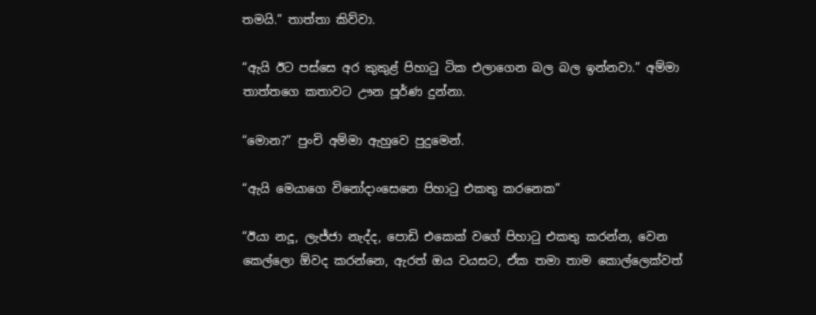තමයි.” තාත්තා කිව්වා.

“ඇයි ඊට පස්සෙ අර කුකුළ් පිහාටු ටික එලාගෙන බල බල ඉන්නවා.” අම්මා තාත්තගෙ කතාවට ඌන පූර්ණ දුන්නා.

“මොන?” පුංචි අම්මා ඇහුවෙ පුදුමෙන්.

“ඇයි මෙයාගෙ විනෝදාංසෙනෙ පිහාටු එකතු කරනෙක”

“ඊයා නදූ, ලැජ්ජා නැද්ද, පොඩි එකෙක් වගේ පිහාටු එකතු කරන්න, වෙන කෙල්ලො ඕවද කරන්නෙ, ඇරත් ඔය වයසට, ඒක තමා තාම කොල්ලෙක්වත්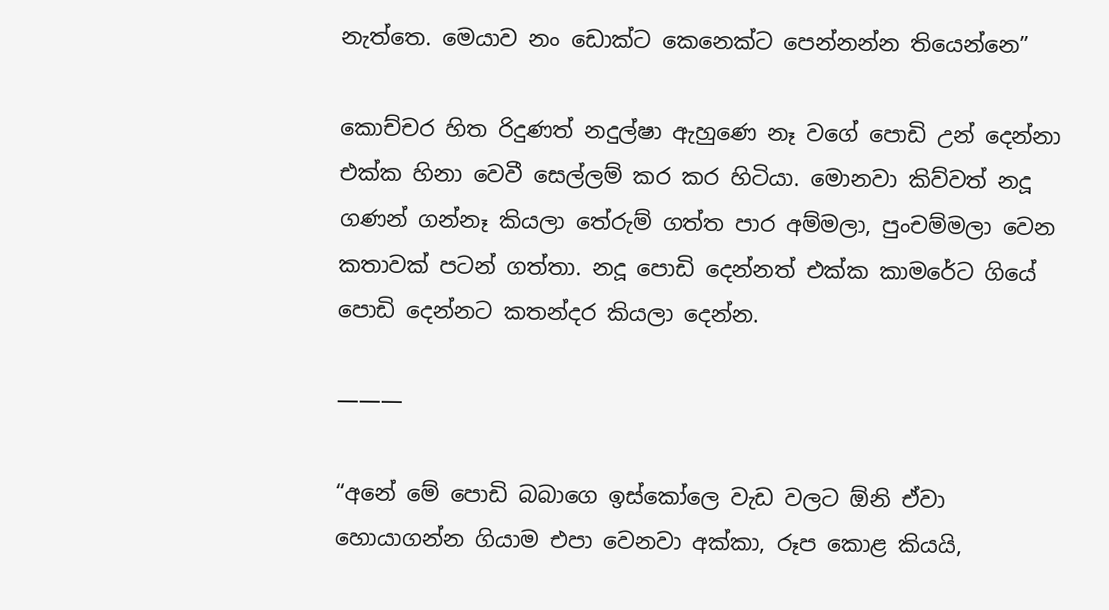නැත්තෙ. මෙයාව නං ඩොක්ට කෙනෙක්ට පෙන්නන්න තියෙන්නෙ”

කොච්චර හිත රිදුණත් නදුල්ෂා ඇහුණෙ නෑ වගේ පොඩි උන් දෙන්නා එක්ක හිනා වෙවී සෙල්ලම් කර කර හිටියා. මොනවා කිව්වත් නදූ ගණන් ගන්නෑ කියලා තේරුම් ගත්ත පාර අම්මලා, පුංචම්මලා වෙන කතාවක් පටන් ගත්තා. නදූ පොඩි දෙන්නත් එක්ක කාමරේට ගියේ පොඩි දෙන්නට කතන්දර කියලා දෙන්න.

———

“අනේ මේ පොඩි බබාගෙ ඉස්කෝලෙ වැඩ වලට ඕනි ඒවා හොයාගන්න ගියාම එපා වෙනවා අක්කා, රූප කොළ කියයි,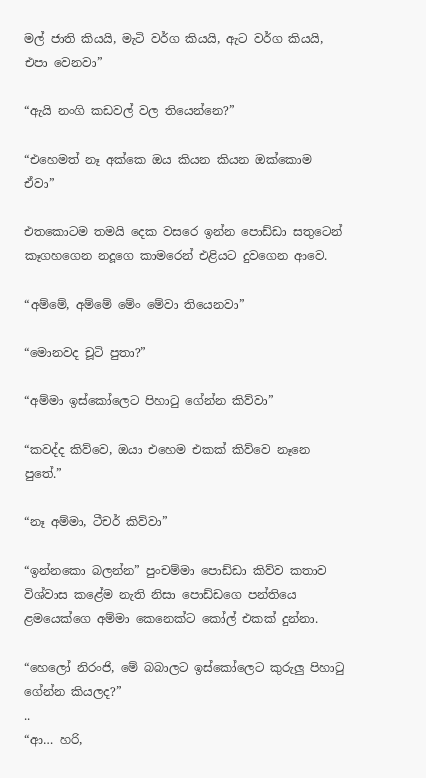මල් ජාති කියයි, මැටි වර්ග කියයි, ඇට වර්ග කියයි, එපා වෙනවා”

“ඇයි නංගි කඩවල් වල තියෙන්නෙ?”

“එහෙමත් නෑ අක්කෙ ඔය කියන කියන ඔක්කොම ඒවා”

එතකොටම තමයි දෙක වසරෙ ඉන්න පොඩ්ඩා සතුටෙන් කෑගහගෙන නදූගෙ කාමරෙන් එළියට දුවගෙන ආවෙ.

“අම්මේ, අම්මේ මේං මේවා තියෙනවා”

“මොනවද චූටි පුතා?”

“අම්මා ඉස්කෝලෙට පිහාටු ගේන්න කිව්වා”

“කවද්ද කිව්වෙ, ඔයා එහෙම එකක් කිව්වෙ නෑනෙ පුතේ.”

“නෑ අම්මා, ටීචර් කිව්වා”

“ඉන්නකො බලන්න” පුංචම්මා පොඩ්ඩා කිව්ව කතාව විශ්වාස කළේම නැති නිසා පොඩ්ඩගෙ පන්තියෙ ළමයෙක්ගෙ අම්මා කෙනෙක්ට කෝල් එකක් දුන්නා.

“හෙලෝ නිරංජි, මේ බබාලට ඉස්කෝලෙට කුරුලු පිහාටු ගේන්න කියලද?”
..
“ආ… හරි,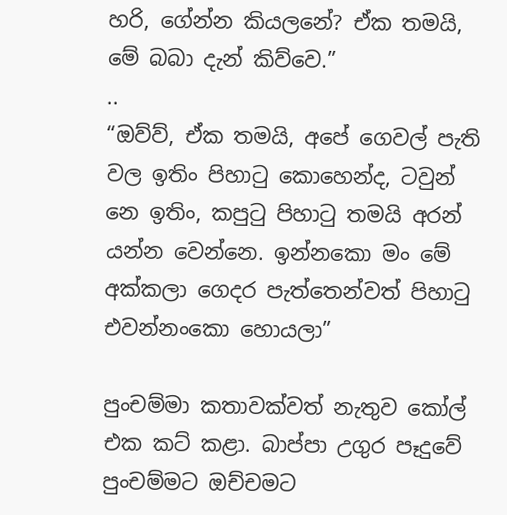හරි, ගේන්න කියලනේ? ඒක තමයි, මේ බබා දැන් කිව්වෙ.”
..
“ඔව්ව්, ඒක තමයි, අපේ ගෙවල් පැති වල ඉතිං පිහාටු කොහෙන්ද, ටවුන් නෙ ඉතිං, කපුටු පිහාටු තමයි අරන් යන්න වෙන්නෙ. ඉන්නකො මං මේ අක්කලා ගෙදර පැත්තෙන්වත් පිහාටු එවන්නංකො හොයලා”

පුංචම්මා කතාවක්වත් නැතුව කෝල් එක කට් කළා. බාප්පා උගුර පෑදුවේ පුංචම්මට ඔච්චමට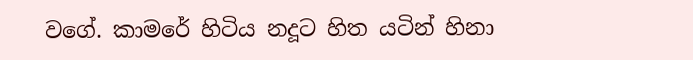වගේ. කාමරේ හිටිය නදූට හිත යටින් හිනා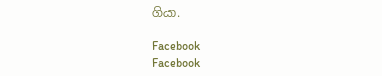ගියා.

Facebook
Facebook